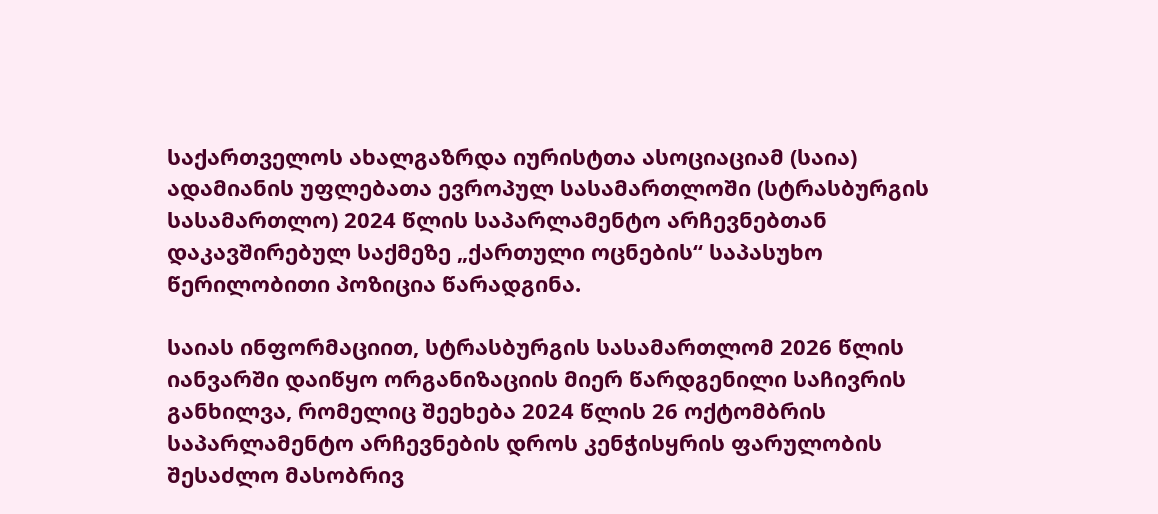საქართველოს ახალგაზრდა იურისტთა ასოციაციამ (საია) ადამიანის უფლებათა ევროპულ სასამართლოში (სტრასბურგის სასამართლო) 2024 წლის საპარლამენტო არჩევნებთან დაკავშირებულ საქმეზე „ქართული ოცნების“ საპასუხო წერილობითი პოზიცია წარადგინა.

საიას ინფორმაციით, სტრასბურგის სასამართლომ 2026 წლის იანვარში დაიწყო ორგანიზაციის მიერ წარდგენილი საჩივრის განხილვა, რომელიც შეეხება 2024 წლის 26 ოქტომბრის საპარლამენტო არჩევნების დროს კენჭისყრის ფარულობის შესაძლო მასობრივ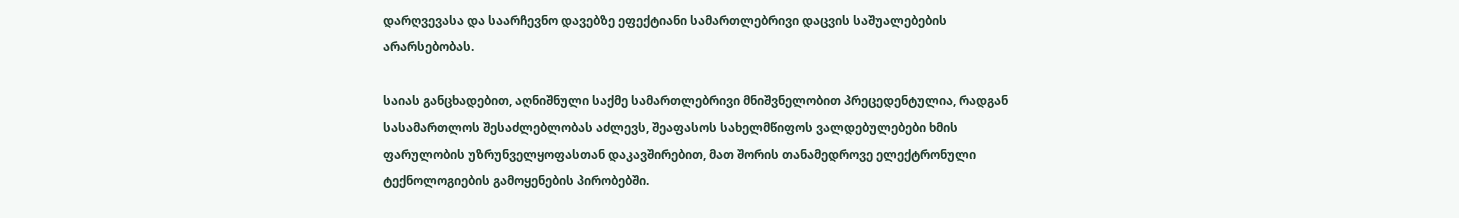დარღვევასა და საარჩევნო დავებზე ეფექტიანი სამართლებრივი დაცვის საშუალებების არარსებობას.

საიას განცხადებით, აღნიშნული საქმე სამართლებრივი მნიშვნელობით პრეცედენტულია, რადგან სასამართლოს შესაძლებლობას აძლევს, შეაფასოს სახელმწიფოს ვალდებულებები ხმის ფარულობის უზრუნველყოფასთან დაკავშირებით, მათ შორის თანამედროვე ელექტრონული ტექნოლოგიების გამოყენების პირობებში.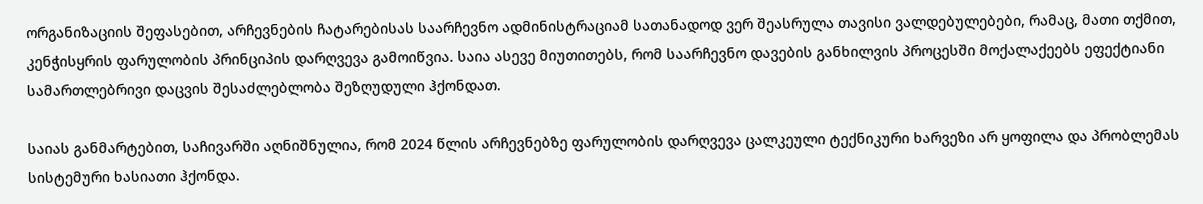ორგანიზაციის შეფასებით, არჩევნების ჩატარებისას საარჩევნო ადმინისტრაციამ სათანადოდ ვერ შეასრულა თავისი ვალდებულებები, რამაც, მათი თქმით, კენჭისყრის ფარულობის პრინციპის დარღვევა გამოიწვია. საია ასევე მიუთითებს, რომ საარჩევნო დავების განხილვის პროცესში მოქალაქეებს ეფექტიანი სამართლებრივი დაცვის შესაძლებლობა შეზღუდული ჰქონდათ.

საიას განმარტებით, საჩივარში აღნიშნულია, რომ 2024 წლის არჩევნებზე ფარულობის დარღვევა ცალკეული ტექნიკური ხარვეზი არ ყოფილა და პრობლემას სისტემური ხასიათი ჰქონდა.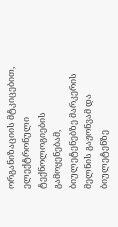ორგანიზაციის მტკიცებით, ელექტრონული ტექნოლოგიების გამოყენებამ, ბიულეტენებზე მარკერის მელნის გაჟონვამ და ბიულეტენზე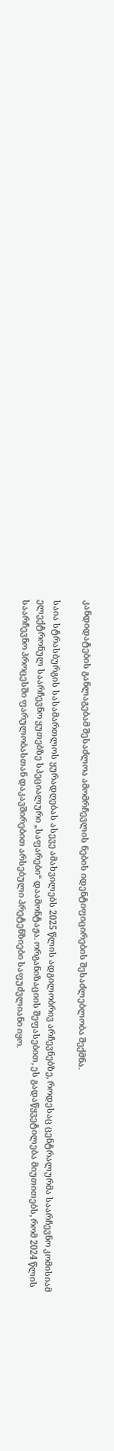კანდიდატების განლაგებამ შესაძლოა ამომრჩევლის ნების იდენტიფიცირების შესაძლებლობა შექმნა.

საია სტრასბურგის სასამართლოს ყურადღებას ასევე ამახვილებს 2025 წლის ადგილობრივ არჩევნებზე, როდესაც ცენტრალურმა საარჩევნო კომისიამ ელექტრონულ საარჩევნო ყუთებზე სპეციალური „საფარები“ დაამონტაჟა. ორგანიზაციის შეფასებით, ეს გადაწყვეტილება მიუთითებს, რომ 2024 წლის საარჩევნო პროცესში ფარულობასთან დაკავშირებით არსებული პრეტენზიები საფუძვლიანი იყო.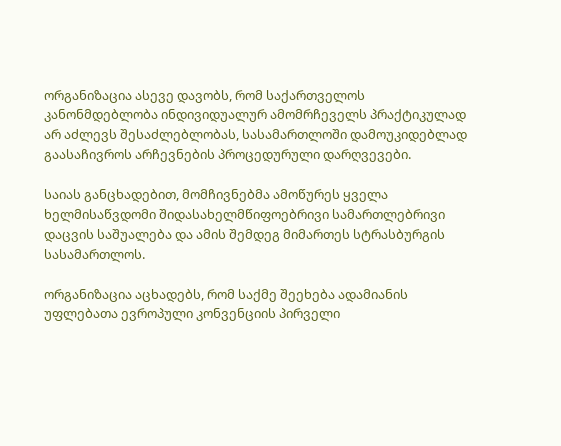ორგანიზაცია ასევე დავობს, რომ საქართველოს კანონმდებლობა ინდივიდუალურ ამომრჩეველს პრაქტიკულად არ აძლევს შესაძლებლობას, სასამართლოში დამოუკიდებლად გაასაჩივროს არჩევნების პროცედურული დარღვევები.

საიას განცხადებით, მომჩივნებმა ამოწურეს ყველა ხელმისაწვდომი შიდასახელმწიფოებრივი სამართლებრივი დაცვის საშუალება და ამის შემდეგ მიმართეს სტრასბურგის სასამართლოს.

ორგანიზაცია აცხადებს, რომ საქმე შეეხება ადამიანის უფლებათა ევროპული კონვენციის პირველი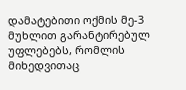დამატებითი ოქმის მე-3 მუხლით გარანტირებულ უფლებებს, რომლის მიხედვითაც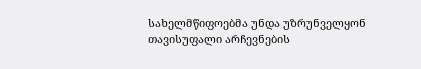სახელმწიფოებმა უნდა უზრუნველყონ თავისუფალი არჩევნების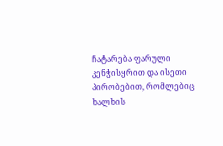ჩატარება ფარული კენჭისყრით და ისეთი პირობებით, რომლებიც ხალხის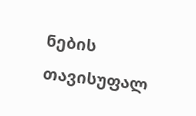ნების თავისუფალ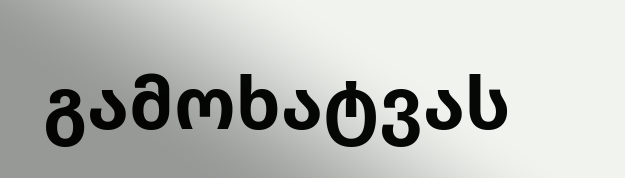გამოხატვას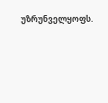უზრუნველყოფს.